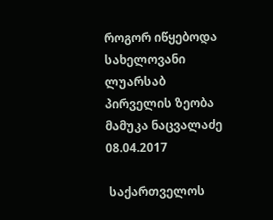როგორ იწყებოდა სახელოვანი ლუარსაბ პირველის ზეობა
მამუკა ნაცვალაძე
08.04.2017

 საქართველოს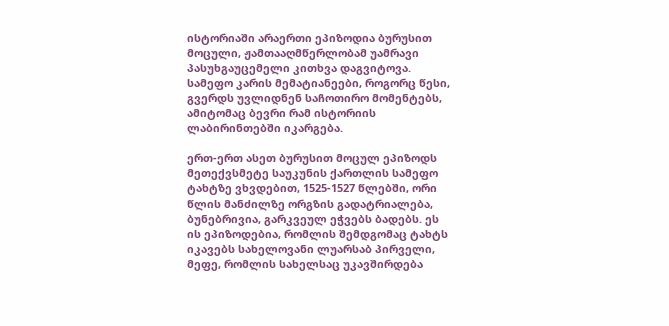ისტორიაში არაერთი ეპიზოდია ბურუსით მოცული, ჟამთააღმწერლობამ უამრავი პასუხგაუცემელი კითხვა დაგვიტოვა. სამეფო კარის მემატიანეები, როგორც წესი, გვერდს უვლიდნენ საჩოთირო მომენტებს, ამიტომაც ბევრი რამ ისტორიის ლაბირინთებში იკარგება.

ერთ-ერთ ასეთ ბურუსით მოცულ ეპიზოდს მეთექვსმეტე საუკუნის ქართლის სამეფო ტახტზე ვხვდებით, 1525-1527 წლებში, ორი წლის მანძილზე ორგზის გადატრიალება, ბუნებრივია, გარკვეულ ეჭვებს ბადებს. ეს ის ეპიზოდებია, რომლის შემდგომაც ტახტს იკავებს სახელოვანი ლუარსაბ პირველი, მეფე, რომლის სახელსაც უკავშირდება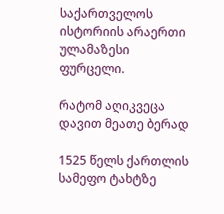საქართველოს ისტორიის არაერთი ულამაზესი ფურცელი.

რატომ აღიკვეცა დავით მეათე ბერად

1525 წელს ქართლის სამეფო ტახტზე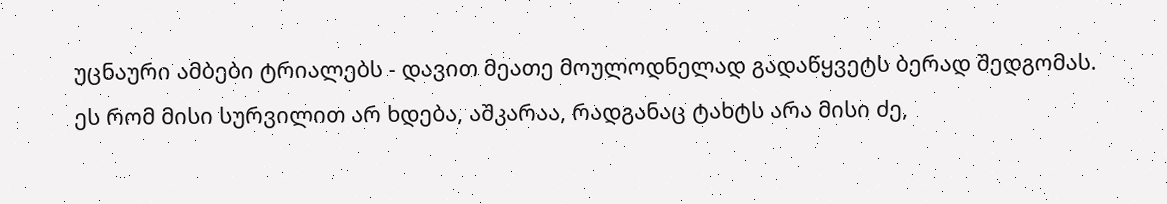უცნაური ამბები ტრიალებს - დავით მეათე მოულოდნელად გადაწყვეტს ბერად შედგომას. ეს რომ მისი სურვილით არ ხდება, აშკარაა, რადგანაც ტახტს არა მისი ძე,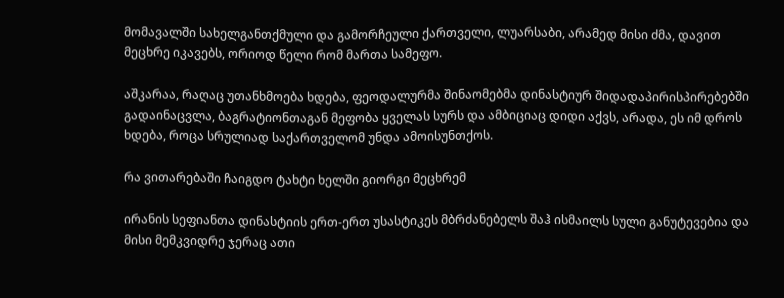მომავალში სახელგანთქმული და გამორჩეული ქართველი, ლუარსაბი, არამედ მისი ძმა, დავით მეცხრე იკავებს, ორიოდ წელი რომ მართა სამეფო.

აშკარაა, რაღაც უთანხმოება ხდება, ფეოდალურმა შინაომებმა დინასტიურ შიდადაპირისპირებებში გადაინაცვლა, ბაგრატიონთაგან მეფობა ყველას სურს და ამბიციაც დიდი აქვს, არადა, ეს იმ დროს ხდება, როცა სრულიად საქართველომ უნდა ამოისუნთქოს.

რა ვითარებაში ჩაიგდო ტახტი ხელში გიორგი მეცხრემ

ირანის სეფიანთა დინასტიის ერთ-ერთ უსასტიკეს მბრძანებელს შაჰ ისმაილს სული განუტევებია და მისი მემკვიდრე ჯერაც ათი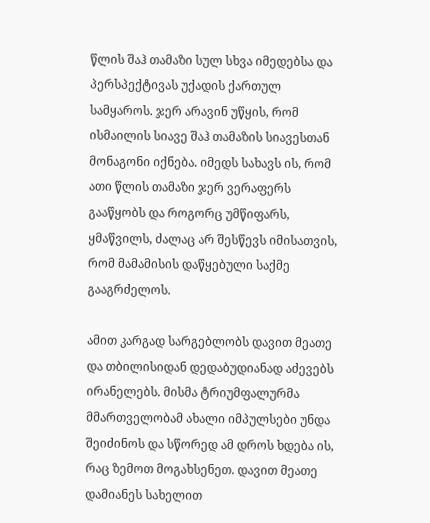წლის შაჰ თამაზი სულ სხვა იმედებსა და პერსპექტივას უქადის ქართულ სამყაროს. ჯერ არავინ უწყის, რომ ისმაილის სიავე შაჰ თამაზის სიავესთან მონაგონი იქნება. იმედს სახავს ის, რომ ათი წლის თამაზი ჯერ ვერაფერს გააწყობს და როგორც უმწიფარს, ყმაწვილს, ძალაც არ შესწევს იმისათვის, რომ მამამისის დაწყებული საქმე გააგრძელოს.

ამით კარგად სარგებლობს დავით მეათე და თბილისიდან დედაბუდიანად აძევებს ირანელებს. მისმა ტრიუმფალურმა მმართველობამ ახალი იმპულსები უნდა შეიძინოს და სწორედ ამ დროს ხდება ის, რაც ზემოთ მოგახსენეთ. დავით მეათე დამიანეს სახელით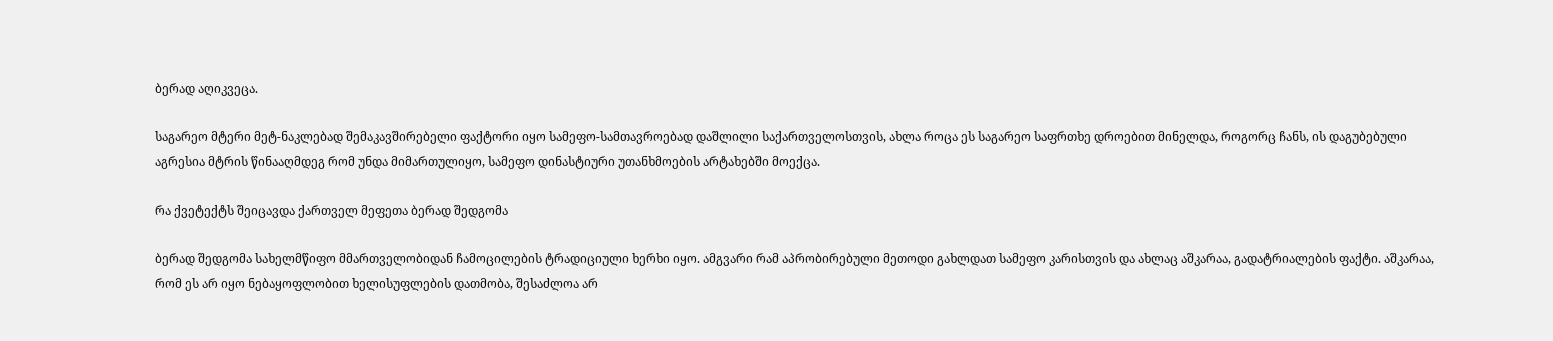ბერად აღიკვეცა.

საგარეო მტერი მეტ-ნაკლებად შემაკავშირებელი ფაქტორი იყო სამეფო-სამთავროებად დაშლილი საქართველოსთვის, ახლა როცა ეს საგარეო საფრთხე დროებით მინელდა, როგორც ჩანს, ის დაგუბებული აგრესია მტრის წინააღმდეგ რომ უნდა მიმართულიყო, სამეფო დინასტიური უთანხმოების არტახებში მოექცა.

რა ქვეტექტს შეიცავდა ქართველ მეფეთა ბერად შედგომა

ბერად შედგომა სახელმწიფო მმართველობიდან ჩამოცილების ტრადიციული ხერხი იყო. ამგვარი რამ აპრობირებული მეთოდი გახლდათ სამეფო კარისთვის და ახლაც აშკარაა, გადატრიალების ფაქტი. აშკარაა, რომ ეს არ იყო ნებაყოფლობით ხელისუფლების დათმობა, შესაძლოა არ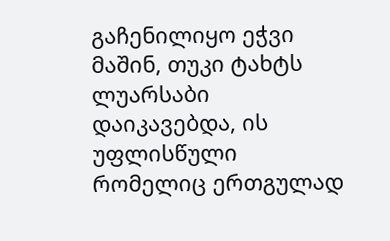გაჩენილიყო ეჭვი მაშინ, თუკი ტახტს ლუარსაბი დაიკავებდა, ის უფლისწული რომელიც ერთგულად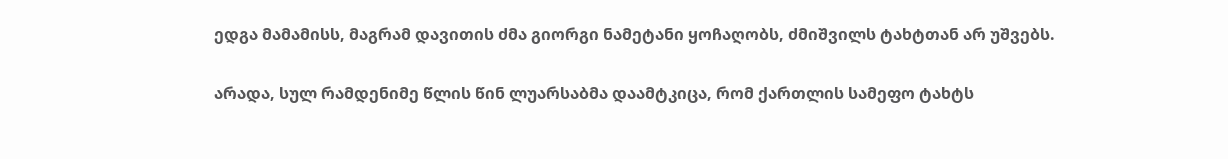ედგა მამამისს, მაგრამ დავითის ძმა გიორგი ნამეტანი ყოჩაღობს, ძმიშვილს ტახტთან არ უშვებს.

არადა, სულ რამდენიმე წლის წინ ლუარსაბმა დაამტკიცა, რომ ქართლის სამეფო ტახტს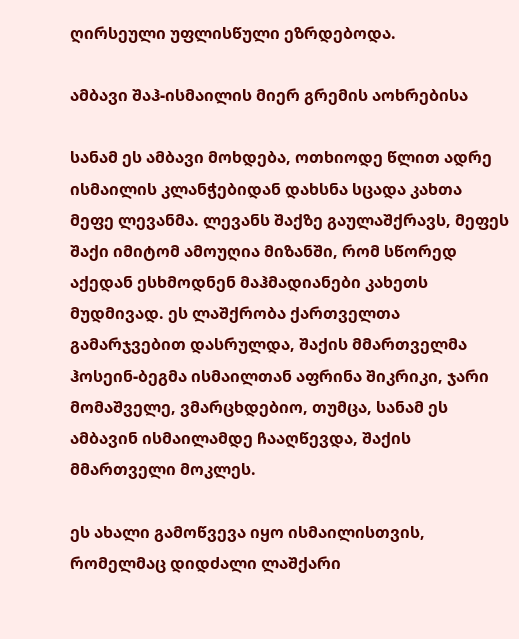ღირსეული უფლისწული ეზრდებოდა.

ამბავი შაჰ-ისმაილის მიერ გრემის აოხრებისა

სანამ ეს ამბავი მოხდება, ოთხიოდე წლით ადრე ისმაილის კლანჭებიდან დახსნა სცადა კახთა მეფე ლევანმა. ლევანს შაქზე გაულაშქრავს, მეფეს შაქი იმიტომ ამოუღია მიზანში, რომ სწორედ აქედან ესხმოდნენ მაჰმადიანები კახეთს მუდმივად. ეს ლაშქრობა ქართველთა გამარჯვებით დასრულდა, შაქის მმართველმა ჰოსეინ-ბეგმა ისმაილთან აფრინა შიკრიკი, ჯარი მომაშველე, ვმარცხდებიო, თუმცა, სანამ ეს ამბავინ ისმაილამდე ჩააღწევდა, შაქის მმართველი მოკლეს.

ეს ახალი გამოწვევა იყო ისმაილისთვის, რომელმაც დიდძალი ლაშქარი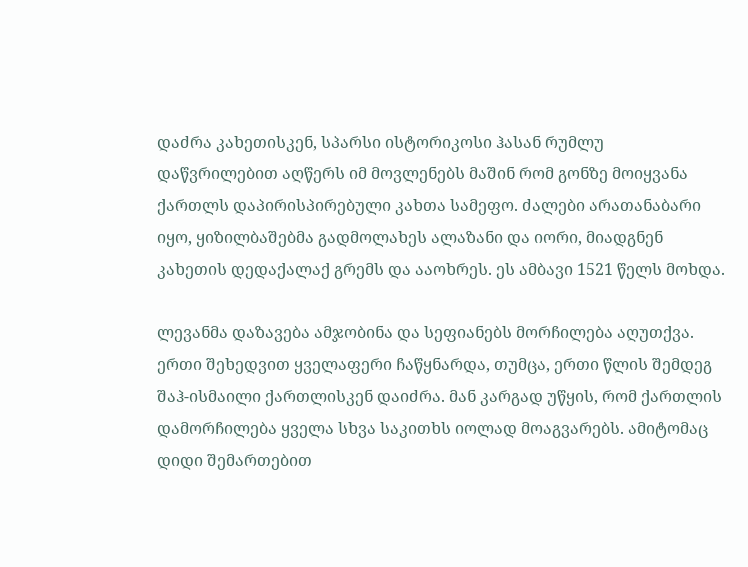დაძრა კახეთისკენ, სპარსი ისტორიკოსი ჰასან რუმლუ დაწვრილებით აღწერს იმ მოვლენებს მაშინ რომ გონზე მოიყვანა ქართლს დაპირისპირებული კახთა სამეფო. ძალები არათანაბარი იყო, ყიზილბაშებმა გადმოლახეს ალაზანი და იორი, მიადგნენ კახეთის დედაქალაქ გრემს და ააოხრეს. ეს ამბავი 1521 წელს მოხდა.

ლევანმა დაზავება ამჯობინა და სეფიანებს მორჩილება აღუთქვა. ერთი შეხედვით ყველაფერი ჩაწყნარდა, თუმცა, ერთი წლის შემდეგ შაჰ-ისმაილი ქართლისკენ დაიძრა. მან კარგად უწყის, რომ ქართლის დამორჩილება ყველა სხვა საკითხს იოლად მოაგვარებს. ამიტომაც დიდი შემართებით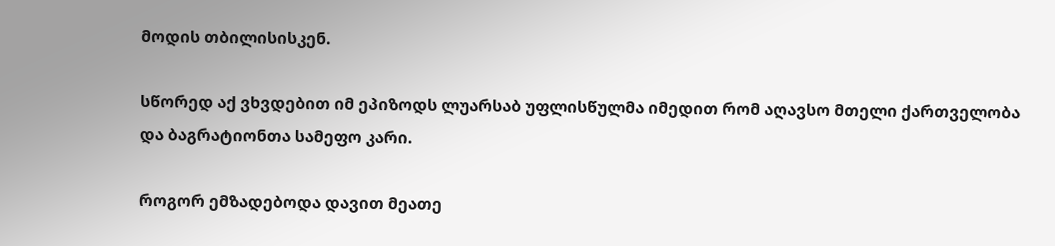მოდის თბილისისკენ.

სწორედ აქ ვხვდებით იმ ეპიზოდს ლუარსაბ უფლისწულმა იმედით რომ აღავსო მთელი ქართველობა და ბაგრატიონთა სამეფო კარი.

როგორ ემზადებოდა დავით მეათე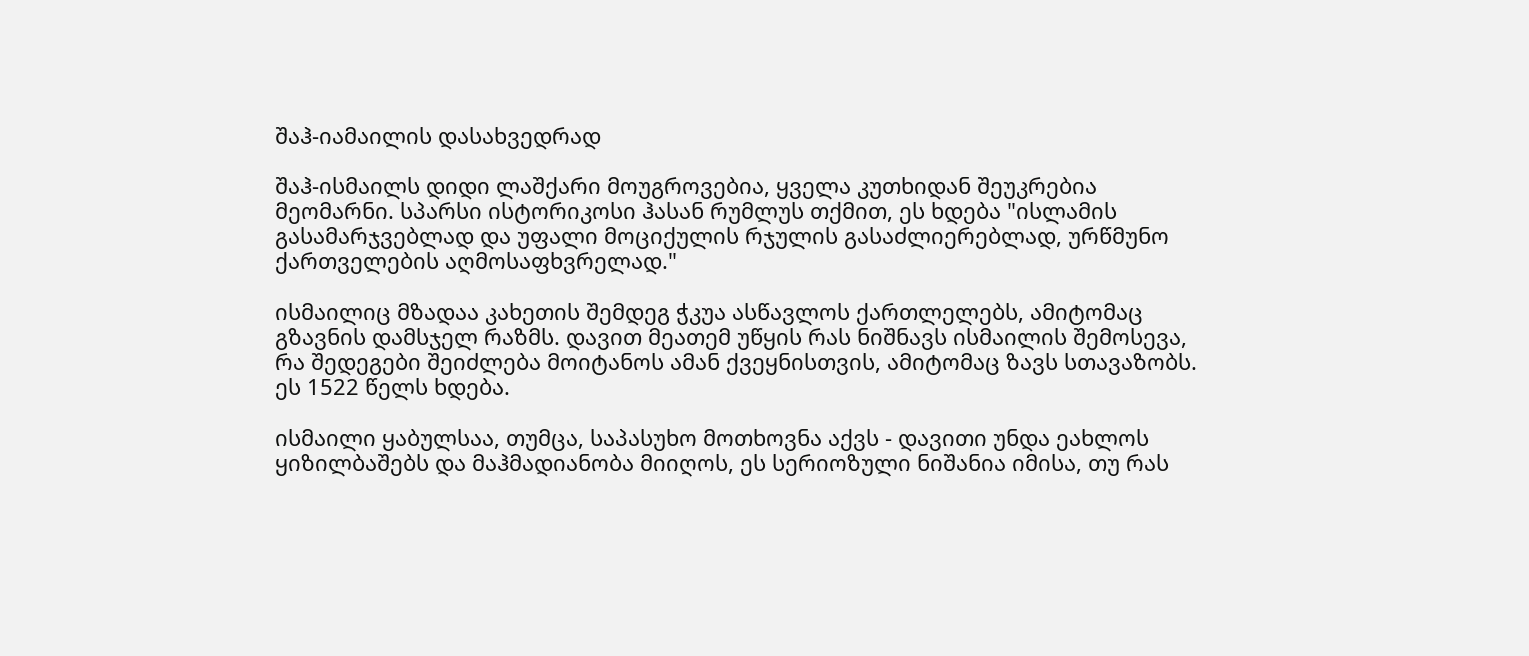შაჰ-იამაილის დასახვედრად

შაჰ-ისმაილს დიდი ლაშქარი მოუგროვებია, ყველა კუთხიდან შეუკრებია მეომარნი. სპარსი ისტორიკოსი ჰასან რუმლუს თქმით, ეს ხდება "ისლამის გასამარჯვებლად და უფალი მოციქულის რჯულის გასაძლიერებლად, ურწმუნო ქართველების აღმოსაფხვრელად."

ისმაილიც მზადაა კახეთის შემდეგ ჭკუა ასწავლოს ქართლელებს, ამიტომაც გზავნის დამსჯელ რაზმს. დავით მეათემ უწყის რას ნიშნავს ისმაილის შემოსევა, რა შედეგები შეიძლება მოიტანოს ამან ქვეყნისთვის, ამიტომაც ზავს სთავაზობს. ეს 1522 წელს ხდება.

ისმაილი ყაბულსაა, თუმცა, საპასუხო მოთხოვნა აქვს - დავითი უნდა ეახლოს ყიზილბაშებს და მაჰმადიანობა მიიღოს, ეს სერიოზული ნიშანია იმისა, თუ რას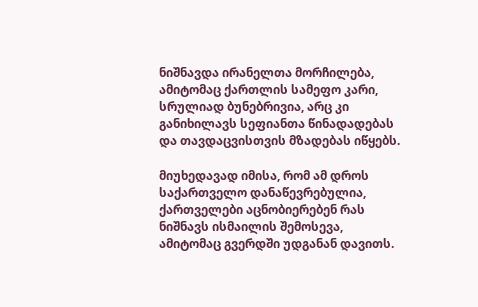ნიშნავდა ირანელთა მორჩილება, ამიტომაც ქართლის სამეფო კარი, სრულიად ბუნებრივია, არც კი განიხილავს სეფიანთა წინადადებას და თავდაცვისთვის მზადებას იწყებს.

მიუხედავად იმისა, რომ ამ დროს საქართველო დანაწევრებულია, ქართველები აცნობიერებენ რას ნიშნავს ისმაილის შემოსევა, ამიტომაც გვერდში უდგანან დავითს.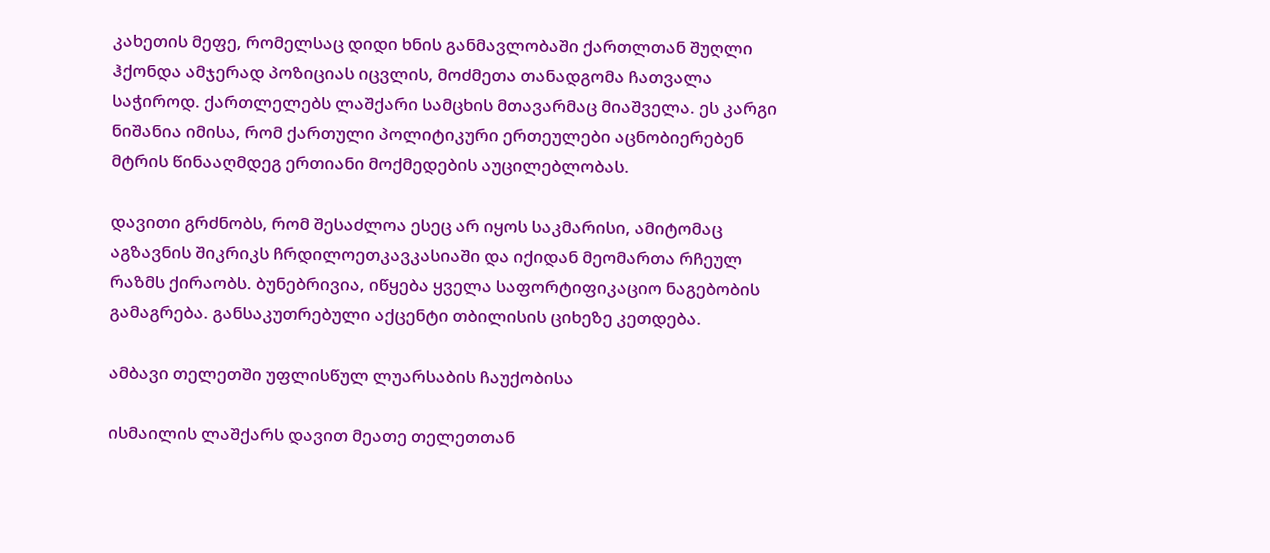კახეთის მეფე, რომელსაც დიდი ხნის განმავლობაში ქართლთან შუღლი ჰქონდა ამჯერად პოზიციას იცვლის, მოძმეთა თანადგომა ჩათვალა საჭიროდ. ქართლელებს ლაშქარი სამცხის მთავარმაც მიაშველა. ეს კარგი ნიშანია იმისა, რომ ქართული პოლიტიკური ერთეულები აცნობიერებენ მტრის წინააღმდეგ ერთიანი მოქმედების აუცილებლობას.

დავითი გრძნობს, რომ შესაძლოა ესეც არ იყოს საკმარისი, ამიტომაც აგზავნის შიკრიკს ჩრდილოეთკავკასიაში და იქიდან მეომართა რჩეულ რაზმს ქირაობს. ბუნებრივია, იწყება ყველა საფორტიფიკაციო ნაგებობის გამაგრება. განსაკუთრებული აქცენტი თბილისის ციხეზე კეთდება.

ამბავი თელეთში უფლისწულ ლუარსაბის ჩაუქობისა

ისმაილის ლაშქარს დავით მეათე თელეთთან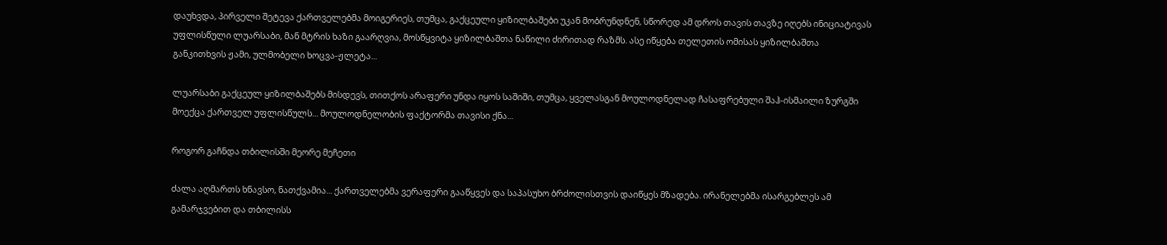დაუხვდა, პირველი შეტევა ქართველებმა მოიგერიეს, თუმცა, გაქცეული ყიზილბაშები უკან მობრუნდნენ, სწორედ ამ დროს თავის თავზე იღებს ინიციატივას უფლისწული ლუარსაბი, მან მტრის ხაზი გაარღვია, მოსწყვიტა ყიზილბაშთა ნაწილი ძირითად რაზმს. ასე იწყება თელეთის ომისას ყიზილბაშთა განკითხვის ჟამი, ულმობელი ხოცვა-ჟლეტა...

ლუარსაბი გაქცეულ ყიზილბაშებს მისდევს, თითქოს არაფერი უნდა იყოს საშიში, თუმცა, ყველასგან მოულოდნელად ჩასაფრებული შაჰ-ისმაილი ზურგში მოექცა ქართველ უფლისწულს... მოულოდნელობის ფაქტორმა თავისი ქნა...

როგორ გაჩნდა თბილისში მეორე მეჩეთი

ძალა აღმართს ხნავსო, ნათქვამია... ქართველებმა ვერაფერი გააწყვეს და საპასუხო ბრძოლისთვის დაიწყეს მზადება. ირანელებმა ისარგებლეს ამ გამარჯვებით და თბილისს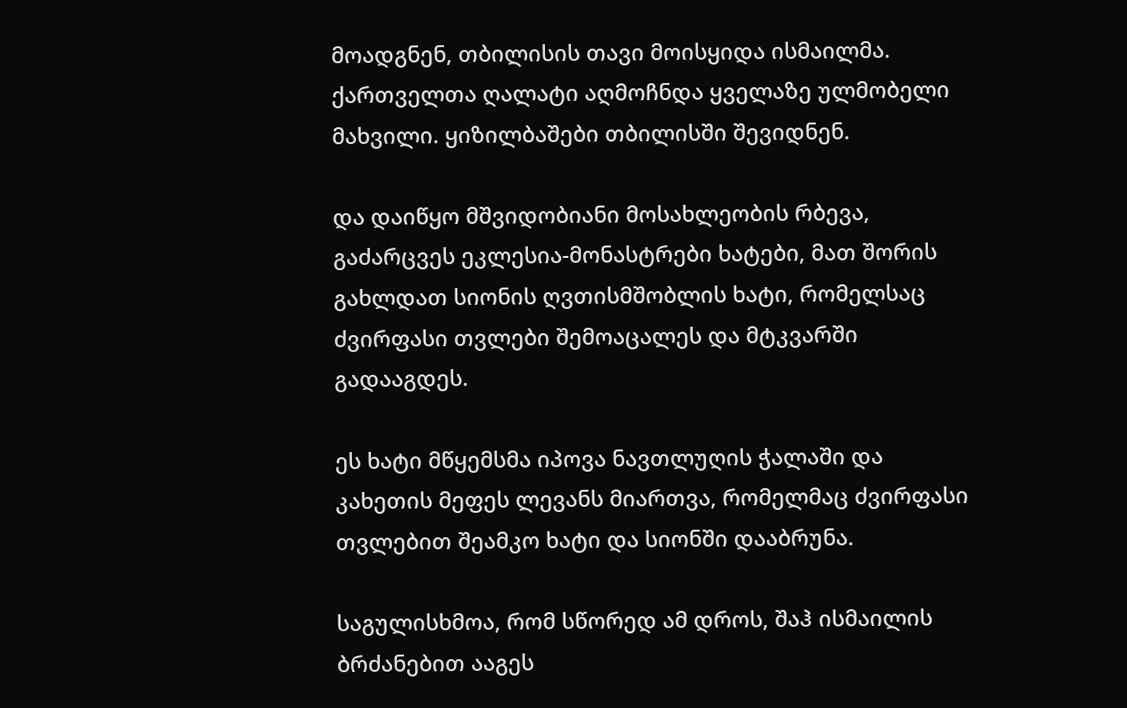მოადგნენ, თბილისის თავი მოისყიდა ისმაილმა. ქართველთა ღალატი აღმოჩნდა ყველაზე ულმობელი მახვილი. ყიზილბაშები თბილისში შევიდნენ.

და დაიწყო მშვიდობიანი მოსახლეობის რბევა, გაძარცვეს ეკლესია-მონასტრები ხატები, მათ შორის გახლდათ სიონის ღვთისმშობლის ხატი, რომელსაც ძვირფასი თვლები შემოაცალეს და მტკვარში გადააგდეს.

ეს ხატი მწყემსმა იპოვა ნავთლუღის ჭალაში და კახეთის მეფეს ლევანს მიართვა, რომელმაც ძვირფასი თვლებით შეამკო ხატი და სიონში დააბრუნა.

საგულისხმოა, რომ სწორედ ამ დროს, შაჰ ისმაილის ბრძანებით ააგეს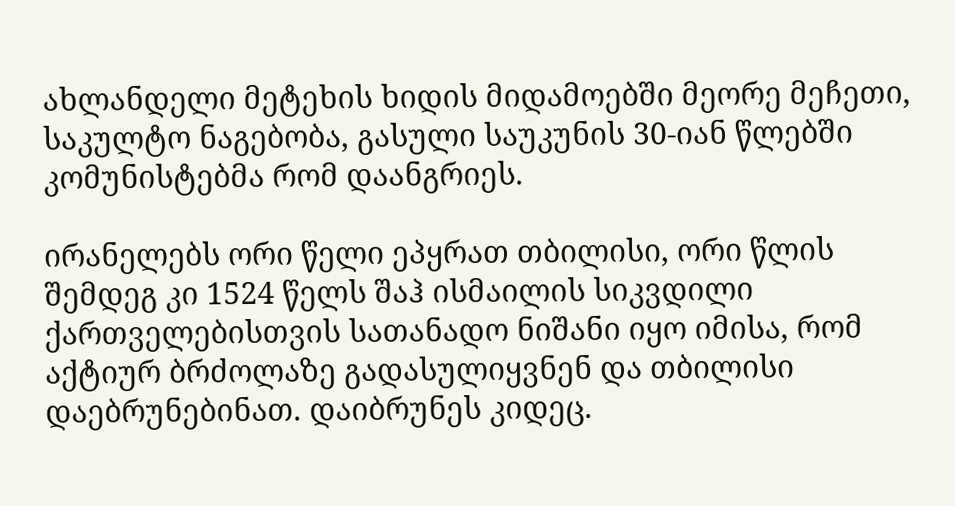ახლანდელი მეტეხის ხიდის მიდამოებში მეორე მეჩეთი, საკულტო ნაგებობა, გასული საუკუნის 30-იან წლებში კომუნისტებმა რომ დაანგრიეს.

ირანელებს ორი წელი ეპყრათ თბილისი, ორი წლის შემდეგ კი 1524 წელს შაჰ ისმაილის სიკვდილი ქართველებისთვის სათანადო ნიშანი იყო იმისა, რომ აქტიურ ბრძოლაზე გადასულიყვნენ და თბილისი დაებრუნებინათ. დაიბრუნეს კიდეც.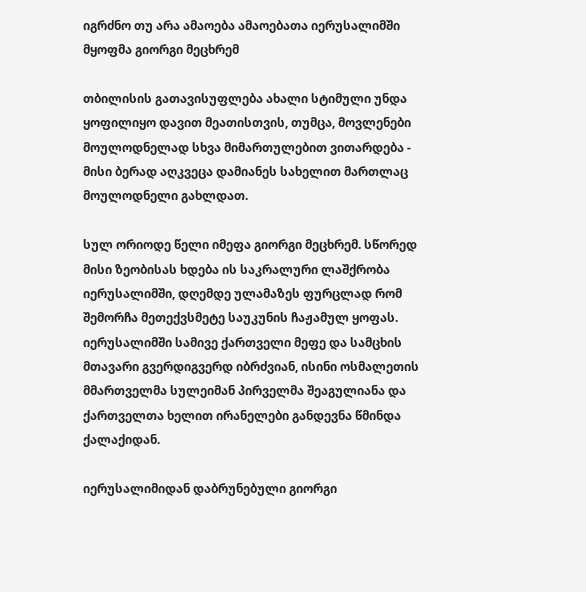იგრძნო თუ არა ამაოება ამაოებათა იერუსალიმში მყოფმა გიორგი მეცხრემ

თბილისის გათავისუფლება ახალი სტიმული უნდა ყოფილიყო დავით მეათისთვის, თუმცა, მოვლენები მოულოდნელად სხვა მიმართულებით ვითარდება - მისი ბერად აღკვეცა დამიანეს სახელით მართლაც მოულოდნელი გახლდათ.

სულ ორიოდე წელი იმეფა გიორგი მეცხრემ. სწორედ მისი ზეობისას ხდება ის საკრალური ლაშქრობა იერუსალიმში, დღემდე ულამაზეს ფურცლად რომ შემორჩა მეთექვსმეტე საუკუნის ჩაჟამულ ყოფას. იერუსალიმში სამივე ქართველი მეფე და სამცხის მთავარი გვერდიგვერდ იბრძვიან, ისინი ოსმალეთის მმართველმა სულეიმან პირველმა შეაგულიანა და ქართველთა ხელით ირანელები განდევნა წმინდა ქალაქიდან.

იერუსალიმიდან დაბრუნებული გიორგი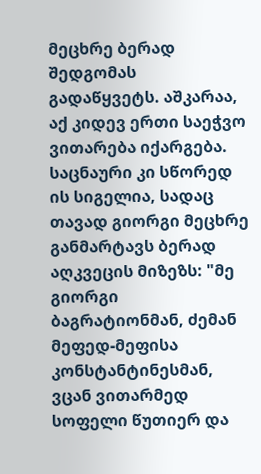მეცხრე ბერად შედგომას გადაწყვეტს. აშკარაა, აქ კიდევ ერთი საეჭვო ვითარება იქარგება. საცნაური კი სწორედ ის სიგელია, სადაც თავად გიორგი მეცხრე განმარტავს ბერად აღკვეცის მიზეზს: "მე გიორგი ბაგრატიონმან, ძემან მეფედ-მეფისა კონსტანტინესმან, ვცან ვითარმედ სოფელი წუთიერ და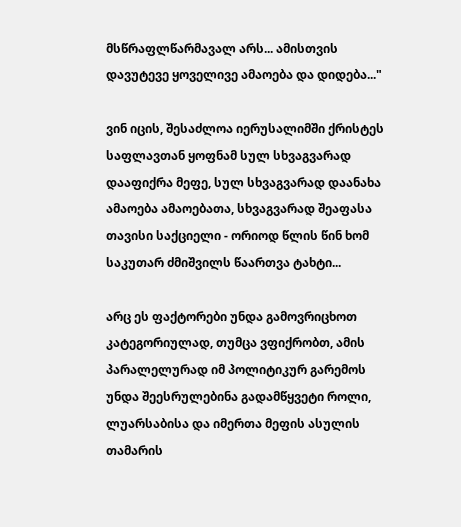მსწრაფლწარმავალ არს... ამისთვის დავუტევე ყოველივე ამაოება და დიდება..."

ვინ იცის, შესაძლოა იერუსალიმში ქრისტეს საფლავთან ყოფნამ სულ სხვაგვარად დააფიქრა მეფე, სულ სხვაგვარად დაანახა ამაოება ამაოებათა, სხვაგვარად შეაფასა თავისი საქციელი - ორიოდ წლის წინ ხომ საკუთარ ძმიშვილს წაართვა ტახტი...

არც ეს ფაქტორები უნდა გამოვრიცხოთ კატეგორიულად, თუმცა ვფიქრობთ, ამის პარალელურად იმ პოლიტიკურ გარემოს უნდა შეესრულებინა გადამწყვეტი როლი, ლუარსაბისა და იმერთა მეფის ასულის თამარის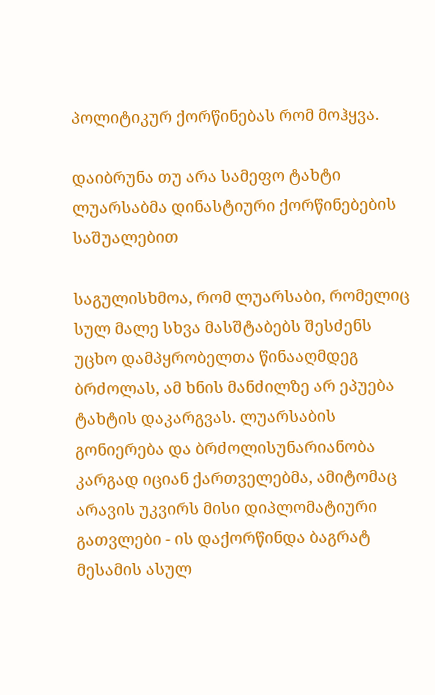პოლიტიკურ ქორწინებას რომ მოჰყვა.

დაიბრუნა თუ არა სამეფო ტახტი ლუარსაბმა დინასტიური ქორწინებების საშუალებით

საგულისხმოა, რომ ლუარსაბი, რომელიც სულ მალე სხვა მასშტაბებს შესძენს უცხო დამპყრობელთა წინააღმდეგ ბრძოლას, ამ ხნის მანძილზე არ ეპუება ტახტის დაკარგვას. ლუარსაბის გონიერება და ბრძოლისუნარიანობა კარგად იციან ქართველებმა, ამიტომაც არავის უკვირს მისი დიპლომატიური გათვლები - ის დაქორწინდა ბაგრატ მესამის ასულ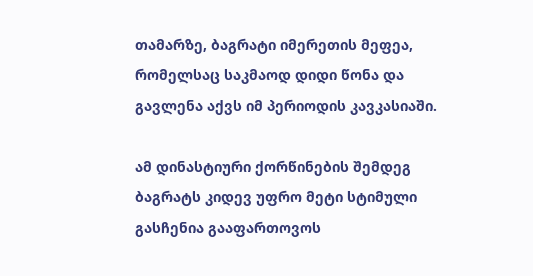თამარზე, ბაგრატი იმერეთის მეფეა, რომელსაც საკმაოდ დიდი წონა და გავლენა აქვს იმ პერიოდის კავკასიაში.

ამ დინასტიური ქორწინების შემდეგ ბაგრატს კიდევ უფრო მეტი სტიმული გასჩენია გააფართოვოს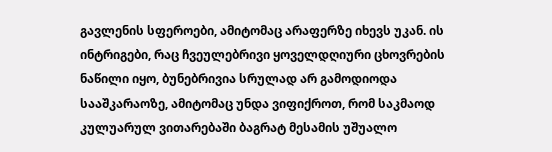გავლენის სფეროები, ამიტომაც არაფერზე იხევს უკან. ის ინტრიგები, რაც ჩვეულებრივი ყოველდღიური ცხოვრების ნაწილი იყო, ბუნებრივია სრულად არ გამოდიოდა სააშკარაოზე, ამიტომაც უნდა ვიფიქროთ, რომ საკმაოდ კულუარულ ვითარებაში ბაგრატ მესამის უშუალო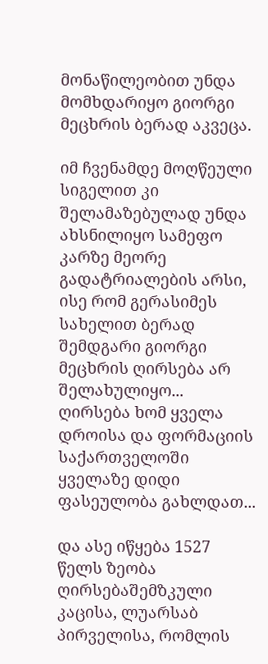მონაწილეობით უნდა მომხდარიყო გიორგი მეცხრის ბერად აკვეცა.

იმ ჩვენამდე მოღწეული სიგელით კი შელამაზებულად უნდა ახსნილიყო სამეფო კარზე მეორე გადატრიალების არსი, ისე რომ გერასიმეს სახელით ბერად შემდგარი გიორგი მეცხრის ღირსება არ შელახულიყო... ღირსება ხომ ყველა დროისა და ფორმაციის საქართველოში ყველაზე დიდი ფასეულობა გახლდათ...

და ასე იწყება 1527 წელს ზეობა ღირსებაშემზკული კაცისა, ლუარსაბ პირველისა, რომლის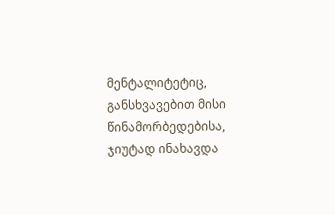მენტალიტეტიც, განსხვავებით მისი წინამორბედებისა, ჯიუტად ინახავდა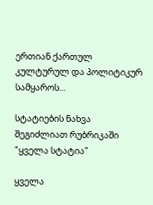ერთიან ქართულ კულტურულ და პოლიტიკურ სამყაროს...

სტატიების ნახვა შეგიძლიათ რუბრიკაში "ყველა სტატია"

ყველა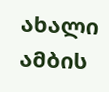ახალი ამბის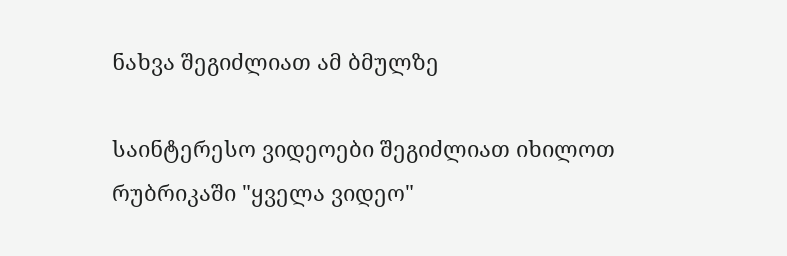ნახვა შეგიძლიათ ამ ბმულზე

საინტერესო ვიდეოები შეგიძლიათ იხილოთ რუბრიკაში "ყველა ვიდეო"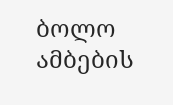ბოლო ამბების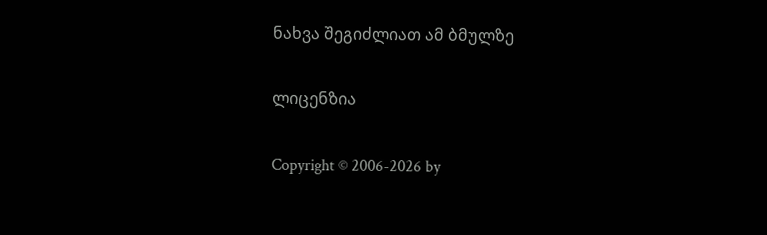ნახვა შეგიძლიათ ამ ბმულზე

ლიცენზია

Copyright © 2006-2026 by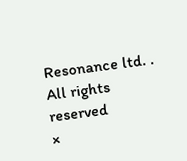Resonance ltd. . All rights reserved
×